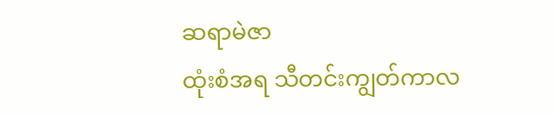ဆရာမဲဇာ
ထုံးစံအရ သီတင်းကျွတ်ကာလ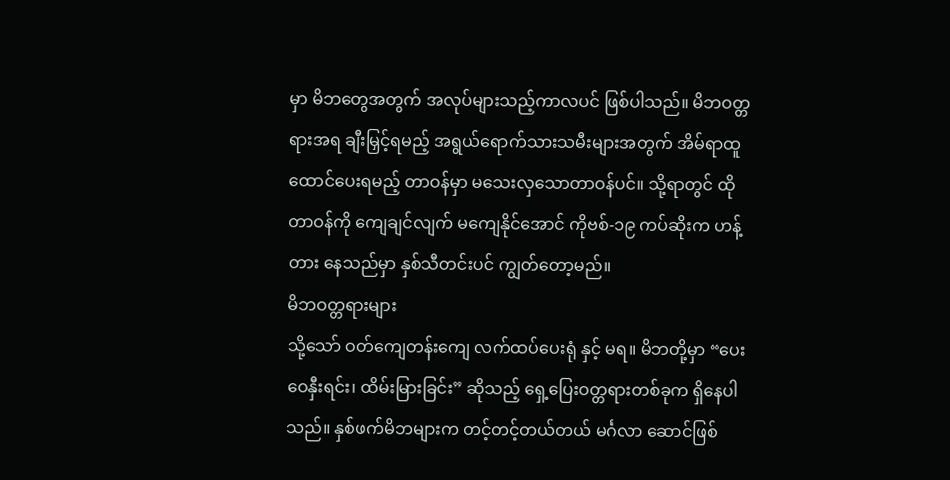မှာ မိဘတွေအတွက် အလုပ်များသည့်ကာလပင် ဖြစ်ပါသည်။ မိဘဝတ္တရားအရ ချီးမြှင့်ရမည့် အရွယ်ရောက်သားသမီးများအတွက် အိမ်ရာထူထောင်ပေးရမည့် တာဝန်မှာ မသေးလှသောတာဝန်ပင်။ သို့ရာတွင် ထိုတာဝန်ကို ကျေချင်လျက် မကျေနိုင်အောင် ကိုဗစ်-၁၉ ကပ်ဆိုးက ဟန့်တား နေသည်မှာ နှစ်သီတင်းပင် ကျွတ်တော့မည်။
မိဘဝတ္တရားများ
သို့သော် ဝတ်ကျေတန်းကျေ လက်ထပ်ပေးရုံ နှင့် မရ။ မိဘတို့မှာ “ပေးဝေနှီးရင်း၊ ထိမ်းမြားခြင်း” ဆိုသည့် ရှေ့ပြေးဝတ္တရားတစ်ခုက ရှိနေပါသည်။ နှစ်ဖက်မိဘများက တင့်တင့်တယ်တယ် မင်္ဂလာ ဆောင်ဖြစ်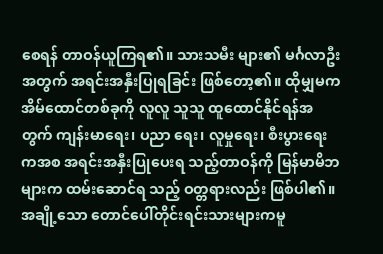စေရန် တာဝန်ယူကြရ၏။ သားသမီး များ၏ မင်္ဂလာဦးအတွက် အရင်းအနှီးပြုရခြင်း ဖြစ်တော့၏။ ထိုမျှမက အိမ်ထောင်တစ်ခုကို လူလူ သူသူ ထူထောင်နိုင်ရန်အတွက် ကျန်းမာရေး၊ ပညာ ရေး၊ လူမှုရေး၊ စီးပွားရေးကအစ အရင်းအနှီးပြုပေးရ သည့်တာဝန်ကို မြန်မာမိဘများက ထမ်းဆောင်ရ သည့် ဝတ္တရားလည်း ဖြစ်ပါ၏။
အချို့သော တောင်ပေါ်တိုင်းရင်းသားများကမူ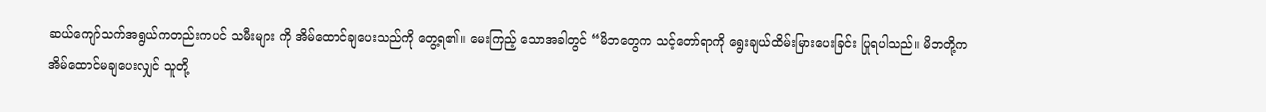ဆယ်ကျော်သက်အရွယ်ကတည်းကပင် သမီးများ ကို အိမ်ထောင်ချပေးသည်ကို တွေ့ရ၏။ မေးကြည့် သောအခါတွင် “မိဘတွေက သင့်တော်ရာကို ရွေးချယ်ထိမ်းမြားပေးခြင်း ပြုရပါသည်။ မိဘတို့က အိမ်ထောင်မချပေးလျှင် သူတို့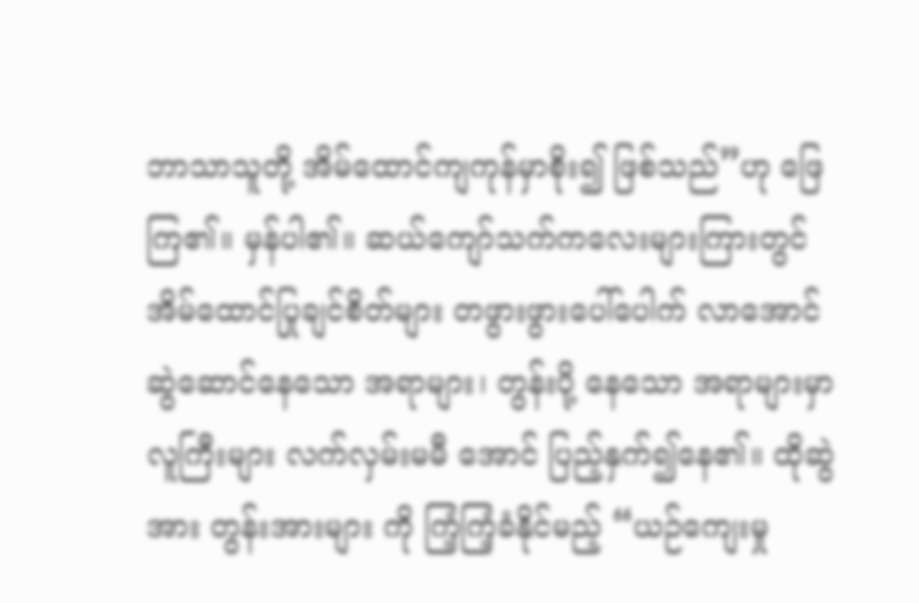ဘာသာသူတို့ အိမ်ထောင်ကျကုန်မှာစိုး၍ ဖြစ်သည်”ဟု ဖြေကြ၏။ မှန်ပါ၏။ ဆယ်ကျော်သက်ကလေးများကြားတွင် အိမ်ထောင်ပြုချင်စိတ်များ တဖွားဖွားပေါ်ပေါက် လာအောင် ဆွဲဆောင်နေသော အရာများ၊ တွန်းပို့ နေသော အရာများမှာ လူကြီးများ လက်လှမ်းမမီ အောင် ပြည့်နှက်၍နေ၏။ ထိုဆွဲအား တွန်းအားများ ကို ကြံ့ကြံ့ခံနိုင်မည့် “ယဉ်ကျေးမှု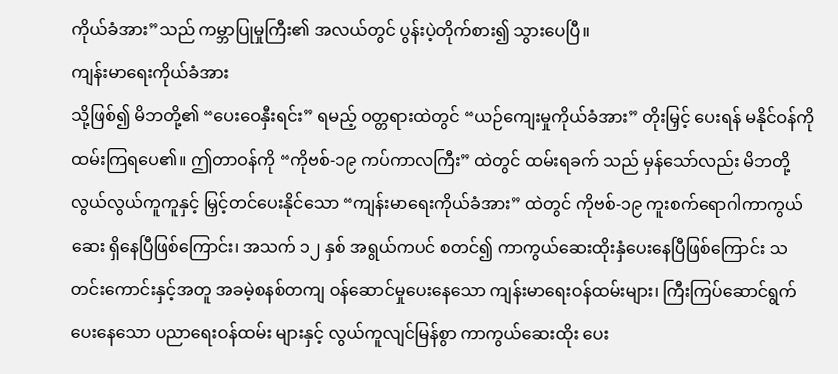ကိုယ်ခံအား”သည် ကမ္ဘာပြုမှုကြီး၏ အလယ်တွင် ပွန်းပဲ့တိုက်စား၍ သွားပေပြီ။
ကျန်းမာရေးကိုယ်ခံအား
သို့ဖြစ်၍ မိဘတို့၏ “ပေးဝေနှီးရင်း” ရမည့် ဝတ္တရားထဲတွင် “ယဉ်ကျေးမှုကိုယ်ခံအား” တိုးမြှင့် ပေးရန် မနိုင်ဝန်ကို ထမ်းကြရပေ၏။ ဤတာဝန်ကို “ကိုဗစ်-၁၉ ကပ်ကာလကြီး” ထဲတွင် ထမ်းရခက် သည် မှန်သော်လည်း မိဘတို့ လွယ်လွယ်ကူကူနှင့် မြှင့်တင်ပေးနိုင်သော “ကျန်းမာရေးကိုယ်ခံအား” ထဲတွင် ကိုဗစ်-၁၉ ကူးစက်ရောဂါကာကွယ်ဆေး ရှိနေပြီဖြစ်ကြောင်း၊ အသက် ၁၂ နှစ် အရွယ်ကပင် စတင်၍ ကာကွယ်ဆေးထိုးနှံပေးနေပြီဖြစ်ကြောင်း သတင်းကောင်းနှင့်အတူ အခမဲ့စနစ်တကျ ဝန်ဆောင်မှုပေးနေသော ကျန်းမာရေးဝန်ထမ်းများ၊ ကြီးကြပ်ဆောင်ရွက်ပေးနေသော ပညာရေးဝန်ထမ်း များနှင့် လွယ်ကူလျင်မြန်စွာ ကာကွယ်ဆေးထိုး ပေး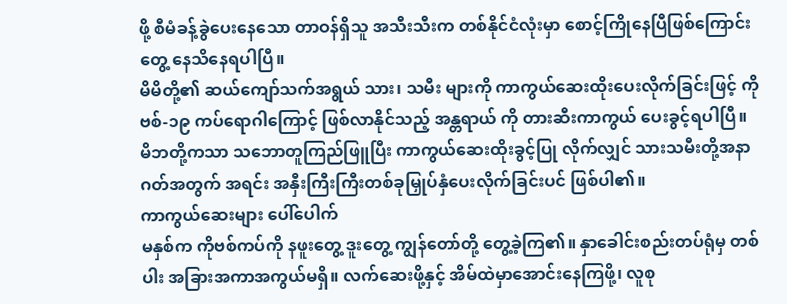ဖို့ စီမံခန့်ခွဲပေးနေသော တာဝန်ရှိသူ အသီးသီးက တစ်နိုင်ငံလုံးမှာ စောင့်ကြိုနေပြီဖြစ်ကြောင်း တွေ့ နေသိနေရပါပြီ။
မိမိတို့၏ ဆယ်ကျော်သက်အရွယ် သား၊ သမီး များကို ကာကွယ်ဆေးထိုးပေးလိုက်ခြင်းဖြင့် ကိုဗစ်-၁၉ ကပ်ရောဂါကြောင့် ဖြစ်လာနိုင်သည့် အန္တရာယ် ကို တားဆီးကာကွယ် ပေးခွင့်ရပါပြီ။ မိဘတို့ကသာ သဘောတူကြည်ဖြူပြီး ကာကွယ်ဆေးထိုးခွင့်ပြု လိုက်လျှင် သားသမီးတို့အနာဂတ်အတွက် အရင်း အနှီးကြီးကြီးတစ်ခုမြှုပ်နှံပေးလိုက်ခြင်းပင် ဖြစ်ပါ၏။
ကာကွယ်ဆေးများ ပေါ်ပေါက်
မနှစ်က ကိုဗစ်ကပ်ကို နဖူးတွေ့ ဒူးတွေ့ ကျွန်တော်တို့ တွေ့ခဲ့ကြ၏။ နှာခေါင်းစည်းတပ်ရုံမှ တစ်ပါး အခြားအကာအကွယ်မရှိ။ လက်ဆေးဖို့နှင့် အိမ်ထဲမှာအောင်းနေကြဖို့၊ လူစု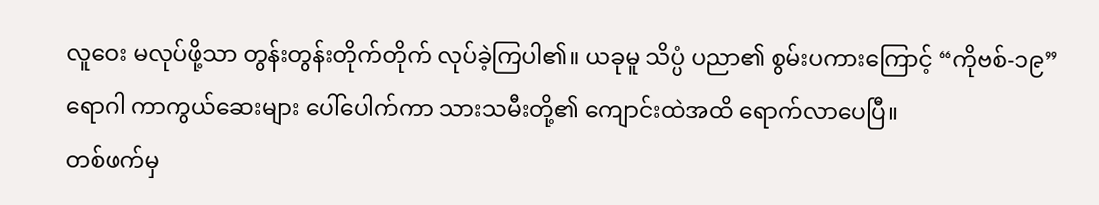လူဝေး မလုပ်ဖို့သာ တွန်းတွန်းတိုက်တိုက် လုပ်ခဲ့ကြပါ၏။ ယခုမူ သိပ္ပံ ပညာ၏ စွမ်းပကားကြောင့် “ကိုဗစ်-၁၉” ရောဂါ ကာကွယ်ဆေးများ ပေါ်ပေါက်ကာ သားသမီးတို့၏ ကျောင်းထဲအထိ ရောက်လာပေပြီ။
တစ်ဖက်မှ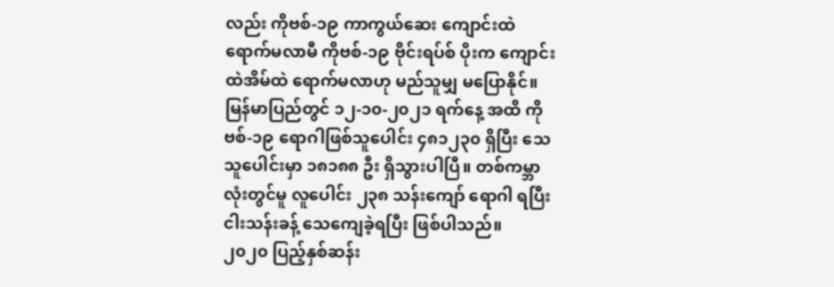လည်း ကိုဗစ်-၁၉ ကာကွယ်ဆေး ကျောင်းထဲရောက်မလာမီ ကိုဗစ်-၁၉ ဗိုင်းရပ်စ် ပိုးက ကျောင်းထဲအိမ်ထဲ ရောက်မလာဟု မည်သူမျှ မပြောနိုင်။ မြန်မာပြည်တွင် ၁၂-၁၀-၂၀၂၁ ရက်နေ့ အထိ ကိုဗစ်-၁၉ ရောဂါဖြစ်သူပေါင်း ၄၈၁၂၃၀ ရှိပြီး သေသူပေါင်းမှာ ၁၈၁၈၈ ဦး ရှိသွားပါပြီ။ တစ်ကမ္ဘာလုံးတွင်မူ လူပေါင်း ၂၃၈ သန်းကျော် ရောဂါ ရပြီး ငါးသန်းခန့် သေကျေခဲ့ရပြီး ဖြစ်ပါသည်။
၂၀၂၀ ပြည့်နှစ်ဆန်း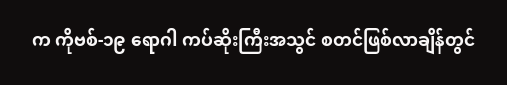က ကိုဗစ်-၁၉ ရောဂါ ကပ်ဆိုးကြီးအသွင် စတင်ဖြစ်လာချိန်တွင်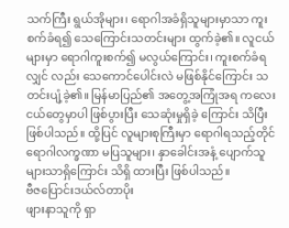သက်ကြီး ရွယ်အိုများ၊ ရောဂါအခံရှိသူများမှာသာ ကူးစက်ခံရ၍ သေကြောင်းသတင်းများ ထွက်ခဲ့၏။ လူငယ်များမှာ ရောဂါကူးစက်၍ မလွယ်ကြောင်း၊ ကူးစက်ခံရလျှင် လည်း သေကောင်ပေါင်းလဲ မဖြစ်နိုင်ကြောင်း သတင်းပျံ့ခဲ့၏။ မြန်မာပြည်၏ အတွေ့အကြုံအရ ကလေးငယ်တွေမှာပါ ဖြစ်ပွားပြီး သေဆုံးမှုရှိခဲ့ ကြောင်း သိပြီးဖြစ်ပါသည်။ ထို့ပြင် လူများစုကြီးမှာ ရောဂါရသည့်တိုင် ရောဂါလက္ခဏာ မပြသူများ၊ နှာခေါင်းအနံ့ ပျောက်သူများသာရှိကြောင်း သိရှိ ထားပြီး ဖြစ်ပါသည်။
ဗီဇပြောင်းဒယ်လ်တာပိုး
ဖျားနာသူကို ရှာ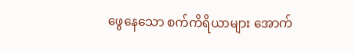ဖွေနေသော စက်ကိရိယာများ အောက်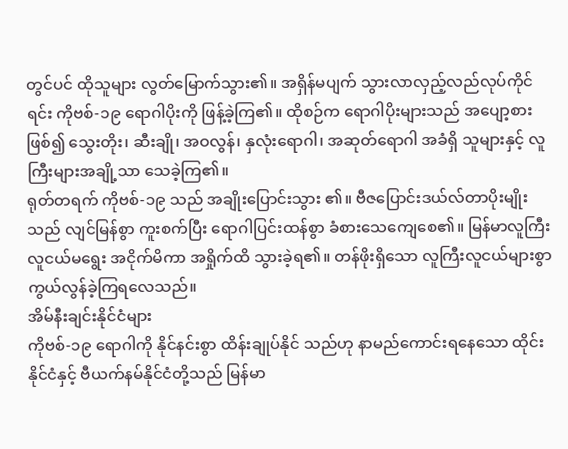တွင်ပင် ထိုသူများ လွတ်မြောက်သွား၏။ အရှိန်မပျက် သွားလာလှည့်လည်လုပ်ကိုင်ရင်း ကိုဗစ်-၁၉ ရောဂါပိုးကို ဖြန့်ခဲ့ကြ၏။ ထိုစဉ်က ရောဂါပိုးများသည် အပျော့စားဖြစ်၍ သွေးတိုး၊ ဆီးချို၊ အဝလွန်၊ နှလုံးရောဂါ၊ အဆုတ်ရောဂါ အခံရှိ သူများနှင့် လူကြီးများအချို့သာ သေခဲ့ကြ၏။
ရုတ်တရက် ကိုဗစ်-၁၉ သည် အချိုးပြောင်းသွား ၏။ ဗီဇပြောင်းဒယ်လ်တာပိုးမျိုးသည် လျင်မြန်စွာ ကူးစက်ပြီး ရောဂါပြင်းထန်စွာ ခံစားသေကျေစေ၏။ မြန်မာလူကြီး လူငယ်မရွေး အငိုက်မိကာ အရှိုက်ထိ သွားခဲ့ရ၏။ တန်ဖိုးရှိသော လူကြီးလူငယ်များစွာ ကွယ်လွန်ခဲ့ကြရလေသည်။
အိမ်နီးချင်းနိုင်ငံများ
ကိုဗစ်-၁၉ ရောဂါကို နိုင်နင်းစွာ ထိန်းချုပ်နိုင် သည်ဟု နာမည်ကောင်းရနေသော ထိုင်းနိုင်ငံနှင့် ဗီယက်နမ်နိုင်ငံတို့သည် မြန်မာ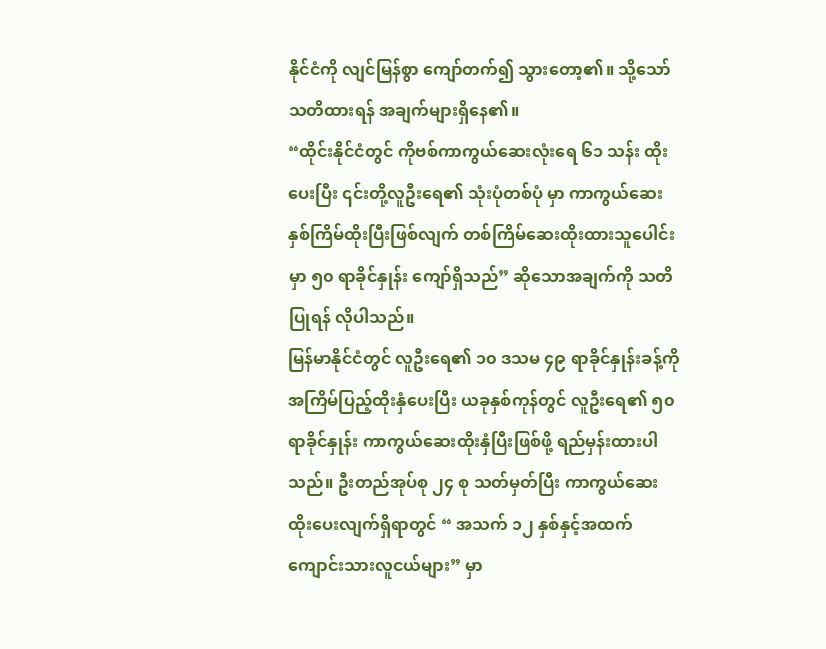နိုင်ငံကို လျင်မြန်စွာ ကျော်တက်၍ သွားတော့၏။ သို့သော် သတိထားရန် အချက်များရှိနေ၏။
“ထိုင်းနိုင်ငံတွင် ကိုဗစ်ကာကွယ်ဆေးလုံးရေ ၆၁ သန်း ထိုးပေးပြီး ၎င်းတို့လူဦးရေ၏ သုံးပုံတစ်ပုံ မှာ ကာကွယ်ဆေး နှစ်ကြိမ်ထိုးပြီးဖြစ်လျက် တစ်ကြိမ်ဆေးထိုးထားသူပေါင်းမှာ ၅၀ ရာခိုင်နှုန်း ကျော်ရှိသည်” ဆိုသောအချက်ကို သတိပြုရန် လိုပါသည်။
မြန်မာနိုင်ငံတွင် လူဦးရေ၏ ၁၀ ဒသမ ၄၉ ရာခိုင်နှုန်းခန့်ကို အကြိမ်ပြည့်ထိုးနှံပေးပြီး ယခုနှစ်ကုန်တွင် လူဦးရေ၏ ၅၀ ရာခိုင်နှုန်း ကာကွယ်ဆေးထိုးနှံပြီးဖြစ်ဖို့ ရည်မှန်းထားပါသည်။ ဦးတည်အုပ်စု ၂၄ စု သတ်မှတ်ပြီး ကာကွယ်ဆေး ထိုးပေးလျက်ရှိရာတွင် “ အသက် ၁၂ နှစ်နှင့်အထက် ကျောင်းသားလူငယ်များ” မှာ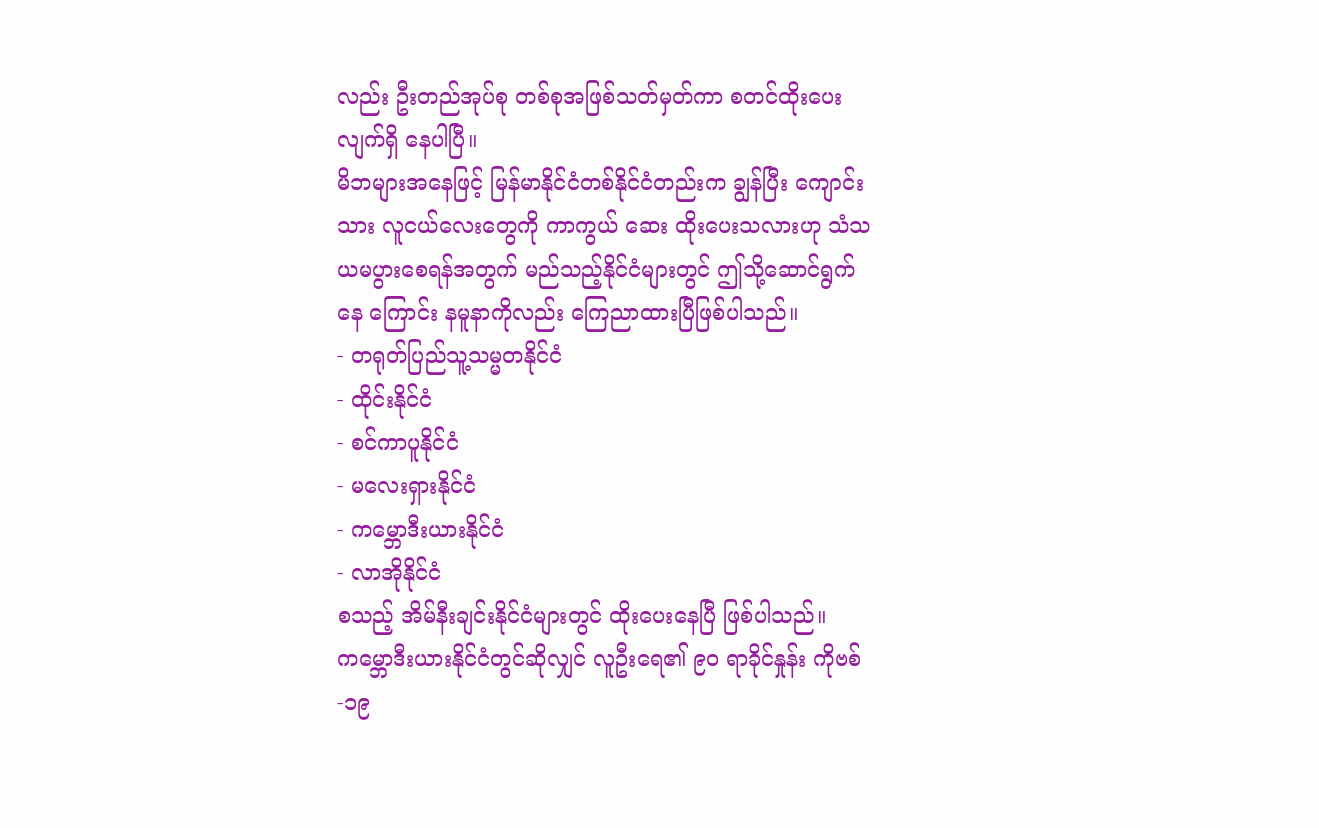လည်း ဦးတည်အုပ်စု တစ်စုအဖြစ်သတ်မှတ်ကာ စတင်ထိုးပေးလျက်ရှိ နေပါပြီ။
မိဘများအနေဖြင့် မြန်မာနိုင်ငံတစ်နိုင်ငံတည်းက ချွန်ပြီး ကျောင်းသား လူငယ်လေးတွေကို ကာကွယ် ဆေး ထိုးပေးသလားဟု သံသယမပွားစေရန်အတွက် မည်သည့်နိုင်ငံများတွင် ဤသို့ဆောင်ရွက်နေ ကြောင်း နမူနာကိုလည်း ကြေညာထားပြီဖြစ်ပါသည်။
- တရုတ်ပြည်သူ့သမ္မတနိုင်ငံ
- ထိုင်းနိုင်ငံ
- စင်ကာပူနိုင်ငံ
- မလေးရှားနိုင်ငံ
- ကမ္ဘောဒီးယားနိုင်ငံ
- လာအိုနိုင်ငံ
စသည့် အိမ်နီးချင်းနိုင်ငံများတွင် ထိုးပေးနေပြီ ဖြစ်ပါသည်။
ကမ္ဘောဒီးယားနိုင်ငံတွင်ဆိုလျှင် လူဦးရေ၏ ၉၀ ရာခိုင်နှုန်း ကိုဗစ်-၁၉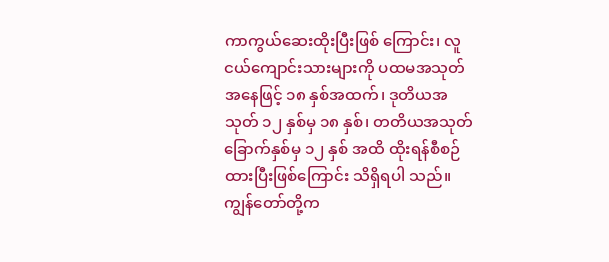ကာကွယ်ဆေးထိုးပြီးဖြစ် ကြောင်း၊ လူငယ်ကျောင်းသားများကို ပထမအသုတ် အနေဖြင့် ၁၈ နှစ်အထက်၊ ဒုတိယအသုတ် ၁၂ နှစ်မှ ၁၈ နှစ်၊ တတိယအသုတ် ခြောက်နှစ်မှ ၁၂ နှစ် အထိ ထိုးရန်စီစဉ်ထားပြီးဖြစ်ကြောင်း သိရှိရပါ သည်။
ကျွန်တော်တို့က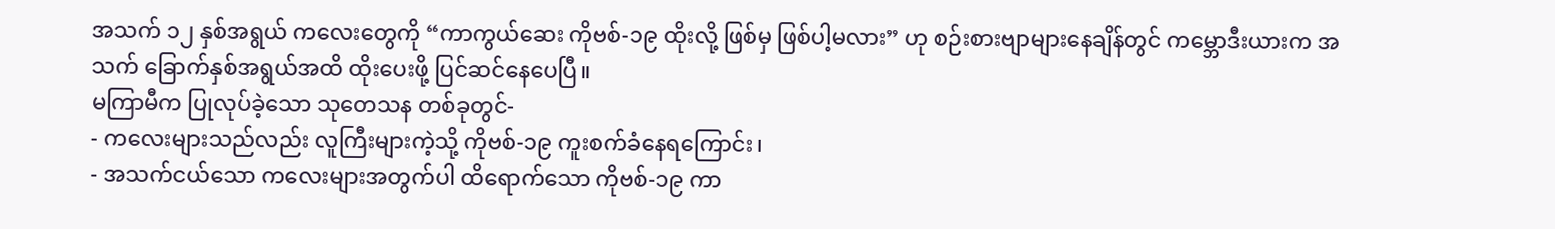အသက် ၁၂ နှစ်အရွယ် ကလေးတွေကို “ကာကွယ်ဆေး ကိုဗစ်-၁၉ ထိုးလို့ ဖြစ်မှ ဖြစ်ပါ့မလား” ဟု စဉ်းစားဗျာများနေချိန်တွင် ကမ္ဘောဒီးယားက အသက် ခြောက်နှစ်အရွယ်အထိ ထိုးပေးဖို့ ပြင်ဆင်နေပေပြီ။
မကြာမီက ပြုလုပ်ခဲ့သော သုတေသန တစ်ခုတွင်-
- ကလေးများသည်လည်း လူကြီးများကဲ့သို့ ကိုဗစ်-၁၉ ကူးစက်ခံနေရကြောင်း၊
- အသက်ငယ်သော ကလေးများအတွက်ပါ ထိရောက်သော ကိုဗစ်-၁၉ ကာ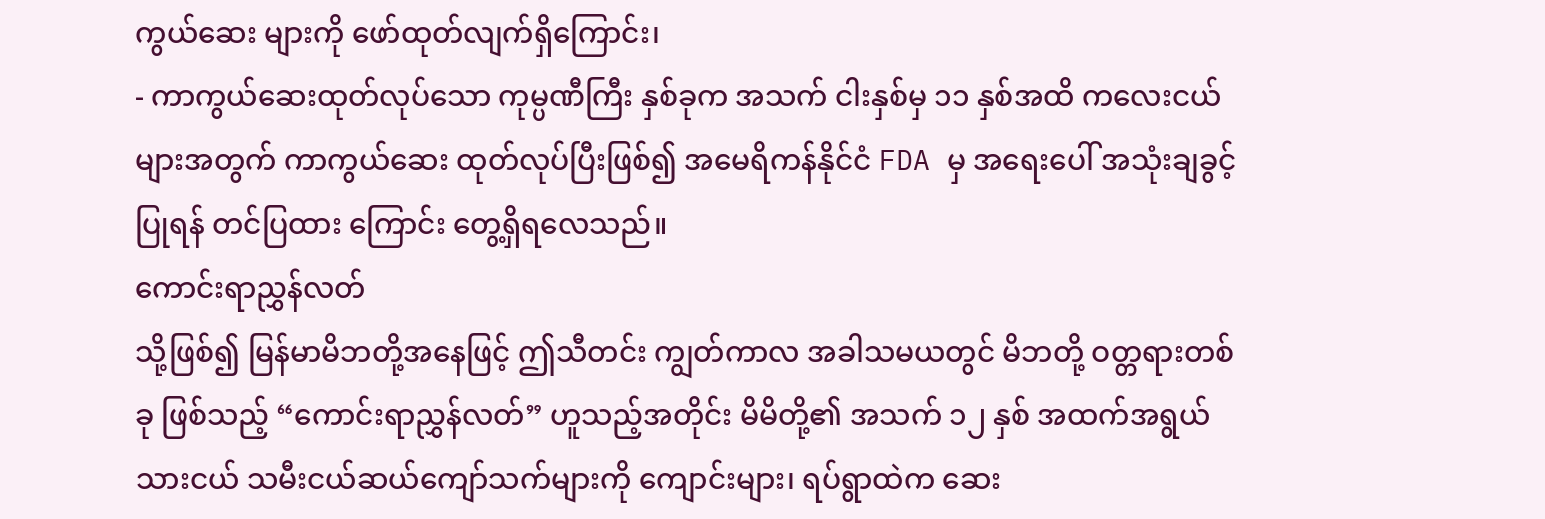ကွယ်ဆေး များကို ဖော်ထုတ်လျက်ရှိကြောင်း၊
- ကာကွယ်ဆေးထုတ်လုပ်သော ကုမ္ပဏီကြီး နှစ်ခုက အသက် ငါးနှစ်မှ ၁၁ နှစ်အထိ ကလေးငယ်များအတွက် ကာကွယ်ဆေး ထုတ်လုပ်ပြီးဖြစ်၍ အမေရိကန်နိုင်ငံ FDA မှ အရေးပေါ် အသုံးချခွင့်ပြုရန် တင်ပြထား ကြောင်း တွေ့ရှိရလေသည်။
ကောင်းရာညွှန်လတ်
သို့ဖြစ်၍ မြန်မာမိဘတို့အနေဖြင့် ဤသီတင်း ကျွတ်ကာလ အခါသမယတွင် မိဘတို့ ဝတ္တရားတစ်ခု ဖြစ်သည့် “ကောင်းရာညွှန်လတ်” ဟူသည့်အတိုင်း မိမိတို့၏ အသက် ၁၂ နှစ် အထက်အရွယ် သားငယ် သမီးငယ်ဆယ်ကျော်သက်များကို ကျောင်းများ၊ ရပ်ရွာထဲက ဆေး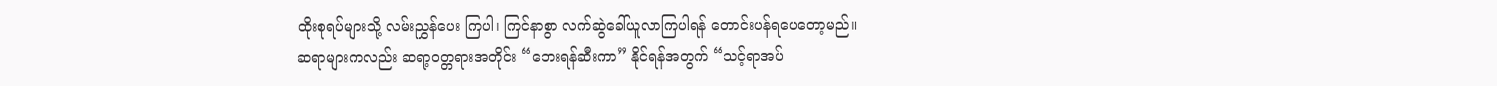ထိုးစုရပ်များသို့ လမ်းညွှန်ပေး ကြပါ၊ ကြင်နာစွာ လက်ဆွဲခေါ်ယူလာကြပါရန် တောင်းပန်ရပေတော့မည်။
ဆရာများကလည်း ဆရာ့ဝတ္တရားအတိုင်း “ဘေးရန်ဆီးကာ” နိုင်ရန်အတွက် “သင့်ရာအပ်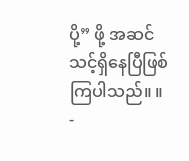ပို့” ဖို့ အဆင်သင့်ရှိနေပြီဖြစ်ကြပါသည်။ ။
-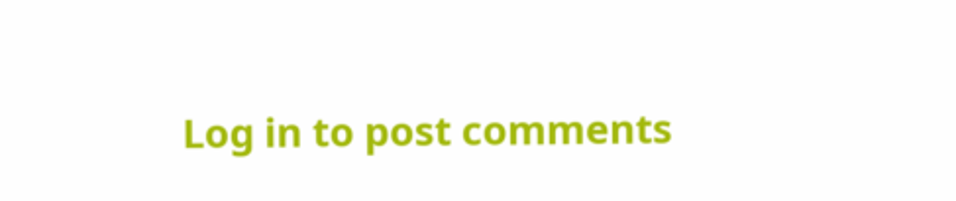Log in to post comments